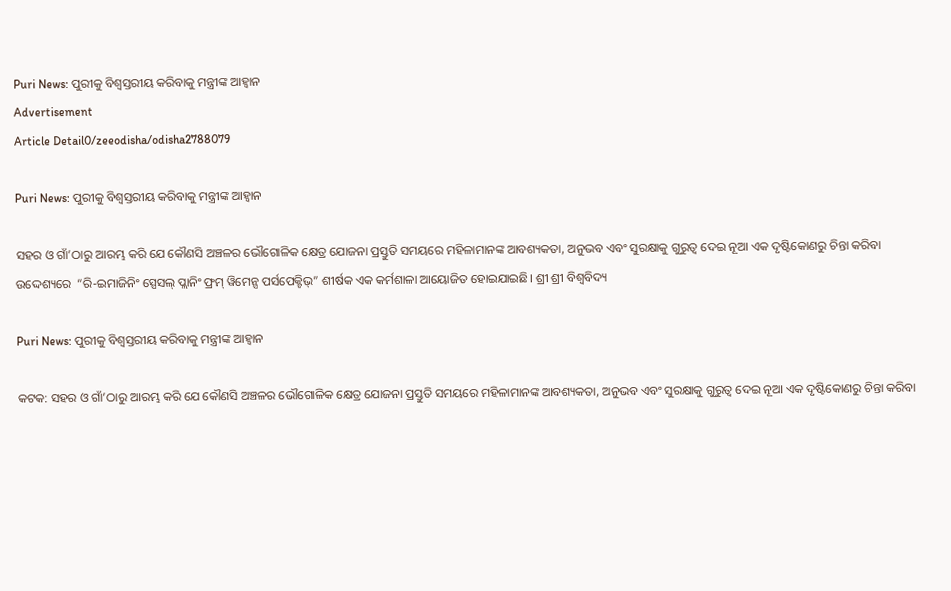Puri News: ପୁରୀକୁ ବିଶ୍ୱସ୍ତରୀୟ କରିବାକୁ ମନ୍ତ୍ରୀଙ୍କ ଆହ୍ୱାନ
Advertisement
Article Detail0/zeeodisha/odisha2788079

Puri News: ପୁରୀକୁ ବିଶ୍ୱସ୍ତରୀୟ କରିବାକୁ ମନ୍ତ୍ରୀଙ୍କ ଆହ୍ୱାନ

ସହର ଓ ଗାଁ’ଠାରୁ ଆରମ୍ଭ କରି ଯେ କୌଣସି ଅଞ୍ଚଳର ଭୌଗୋଳିକ କ୍ଷେତ୍ର ଯୋଜନା ପ୍ରସ୍ତୁତି ସମୟରେ ମହିଳାମାନଙ୍କ ଆବଶ୍ୟକତା, ଅନୁଭବ ଏବଂ ସୁରକ୍ଷାକୁ ଗୁରୁତ୍ୱ ଦେଇ ନୂଆ ଏକ ଦୃଷ୍ଟିକୋଣରୁ ଚିନ୍ତା କରିବା ଉଦ୍ଦେଶ୍ୟରେ  “ରି-ଇମାଜିନିଂ ସ୍ପେସଲ୍ ପ୍ଲାନିଂ ଫ୍ରମ୍ ୱିମେନ୍ସ ପର୍ସପେକ୍ଟିଭ୍” ଶୀର୍ଷକ ଏକ କର୍ମଶାଳା ଆୟୋଜିତ ହୋଇଯାଇଛି। ଶ୍ରୀ ଶ୍ରୀ ବିଶ୍ୱବିଦ୍ୟ

Puri News: ପୁରୀକୁ ବିଶ୍ୱସ୍ତରୀୟ କରିବାକୁ ମନ୍ତ୍ରୀଙ୍କ ଆହ୍ୱାନ

କଟକ: ସହର ଓ ଗାଁ’ଠାରୁ ଆରମ୍ଭ କରି ଯେ କୌଣସି ଅଞ୍ଚଳର ଭୌଗୋଳିକ କ୍ଷେତ୍ର ଯୋଜନା ପ୍ରସ୍ତୁତି ସମୟରେ ମହିଳାମାନଙ୍କ ଆବଶ୍ୟକତା, ଅନୁଭବ ଏବଂ ସୁରକ୍ଷାକୁ ଗୁରୁତ୍ୱ ଦେଇ ନୂଆ ଏକ ଦୃଷ୍ଟିକୋଣରୁ ଚିନ୍ତା କରିବା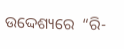ଉଦ୍ଦେଶ୍ୟରେ  “ରି-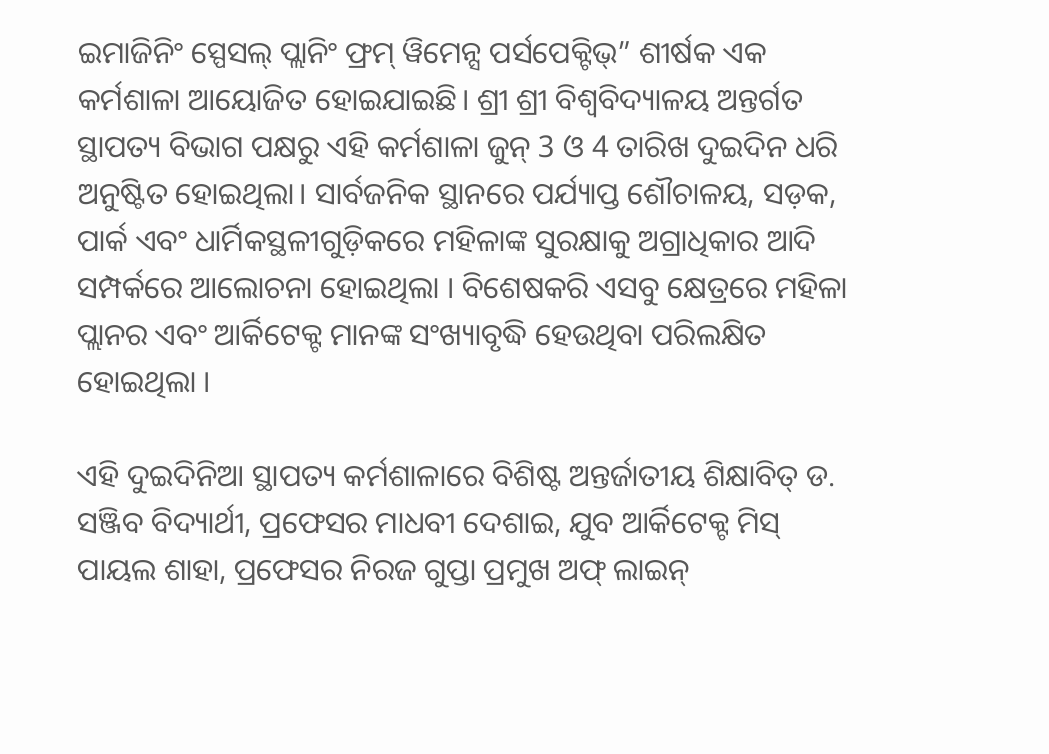ଇମାଜିନିଂ ସ୍ପେସଲ୍ ପ୍ଲାନିଂ ଫ୍ରମ୍ ୱିମେନ୍ସ ପର୍ସପେକ୍ଟିଭ୍” ଶୀର୍ଷକ ଏକ କର୍ମଶାଳା ଆୟୋଜିତ ହୋଇଯାଇଛି। ଶ୍ରୀ ଶ୍ରୀ ବିଶ୍ୱବିଦ୍ୟାଳୟ ଅନ୍ତର୍ଗତ ସ୍ଥାପତ୍ୟ ବିଭାଗ ପକ୍ଷରୁ ଏହି କର୍ମଶାଳା ଜୁନ୍ 3 ଓ 4 ତାରିଖ ଦୁଇଦିନ ଧରି ଅନୁଷ୍ଟିତ ହୋଇଥିଲା। ସାର୍ବଜନିକ ସ୍ଥାନରେ ପର୍ଯ୍ୟାପ୍ତ ଶୌଚାଳୟ, ସଡ଼କ, ପାର୍କ ଏବଂ ଧାର୍ମିକସ୍ଥଳୀଗୁଡ଼ିକରେ ମହିଳାଙ୍କ ସୁରକ୍ଷାକୁ ଅଗ୍ରାଧିକାର ଆଦି ସମ୍ପର୍କରେ ଆଲୋଚନା ହୋଇଥିଲା । ବିଶେଷକରି ଏସବୁ କ୍ଷେତ୍ରରେ ମହିଳା ପ୍ଲାନର ଏବଂ ଆର୍କିଟେକ୍ଟ ମାନଙ୍କ ସଂଖ୍ୟାବୃଦ୍ଧି ହେଉଥିବା ପରିଲକ୍ଷିତ ହୋଇଥିଲା ।

ଏହି ଦୁଇଦିନିଆ ସ୍ଥାପତ୍ୟ କର୍ମଶାଳାରେ ବିଶିଷ୍ଟ ଅନ୍ତର୍ଜାତୀୟ ଶିକ୍ଷାବିତ୍ ଡ. ସଞ୍ଜିବ ବିଦ୍ୟାର୍ଥୀ, ପ୍ରଫେସର ମାଧବୀ ଦେଶାଇ, ଯୁବ ଆର୍କିଟେକ୍ଟ ମିସ୍ ପାୟଲ ଶାହା, ପ୍ରଫେସର ନିରଜ ଗୁପ୍ତା ପ୍ରମୁଖ ଅଫ୍ ଲାଇନ୍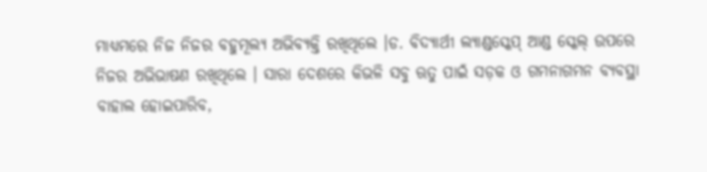ମାଧ୍ୟମରେ ନିଜ ନିଜର ବହୁମୂଲ୍ୟ ଅଭିବ୍ୟକ୍ତି ରଖିଥିଲେ ।ଡ. ବିଦ୍ୟାର୍ଥୀ ଲ୍ୟାଣ୍ଡସ୍କେପ୍ ଆଣ୍ଡ ସ୍କେଲ୍ ଉପରେ ନିଜର ଅଭିଭାଷଣ ରଖିଥିଲେ । ସାରା ଦେଶରେ କିଭଳି ସବୁ ଋତୁ ପାଇଁ ସଡ଼କ ଓ ଗମନାଗମନ ବ୍ୟବସ୍ଥା ବାହାଲ ହୋଇପାରିବ,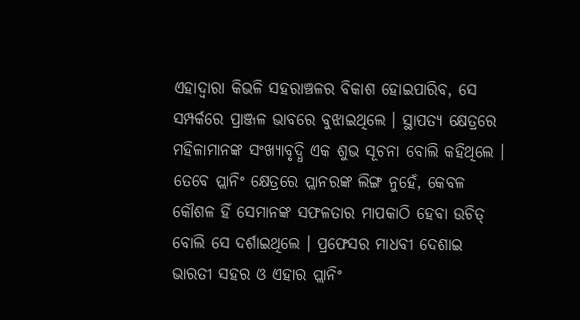ଏହାଦ୍ୱାରା କିଭଳି ସହରାଞ୍ଚଳର ବିକାଶ ହୋଇପାରିବ, ସେ ସମ୍ପର୍କରେ ପ୍ରାଞ୍ଜଳ ଭାବରେ ବୁଝାଇଥିଲେ । ସ୍ଥାପତ୍ୟ କ୍ଷେତ୍ରରେ ମହିଳାମାନଙ୍କ ସଂଖ୍ୟାବୃଦ୍ଧି ଏକ ଶୁଭ ସୂଚନା ବୋଲି କହିଥିଲେ । ତେବେ ପ୍ଲାନିଂ କ୍ଷେତ୍ରରେ ପ୍ଲାନରଙ୍କ ଲିଙ୍ଗ ନୁହେଁ, କେବଳ କୌଶଳ ହିଁ ସେମାନଙ୍କ ସଫଳତାର ମାପକାଠି ହେବା ଉଚିତ୍ ବୋଲି ସେ ଦର୍ଶାଇଥିଲେ । ପ୍ରଫେସର ମାଧବୀ ଦେଶାଇ ଭାରତୀ ସହର ଓ ଏହାର ପ୍ଲାନିଂ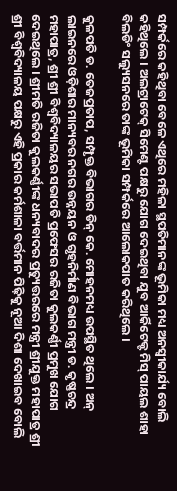ସମ୍ପର୍କରେ କହିଥିବା ବେଳେ ଏଥିରେ ମହିଳା ସ୍ଥପତିମାନଙ୍କ ଭୂମିକା ମଧ୍ୟ ଅନସ୍ୱୀକାର୍ଯ୍ୟ ବୋଲି କହିଥିଲେ । ଅଲଟ୍ରାଟେକ୍ ସିମେଣ୍ଟ ପକ୍ଷରୁ ଯୋଗ ଦେଇଥିବା ଯୁବ ଆର୍କିଟେକ୍ଟ ମିସ୍ ପାୟଲ ଶାହା ବିଲଡିଂ ସଲ୍ୟୁସନରେ ତାଙ୍କ ଭୂମିକା ସମ୍ପର୍କରେ ଆଲୋକପାତ କରିଥିଲେ ।

କୁଳପତି ଡ. ତେଜପ୍ରତାପ, ସମ୍ପୃକ୍ତ ବିଭାଗର ଡିନ୍ କେ. ମୋହନମଧ୍ୟ ଉପସ୍ଥିତ ଥିଲେ । ଅନ୍ ଲାଇନରେ ଓଡ଼ିଶାର ମାନ୍ୟବର ନଗର ଉନ୍ନୟନ ଓ ଗୃହନିର୍ମାଣ ବିଭାଗ ମନ୍ତ୍ରୀ ଡ. କୃଷ୍ଣଚନ୍ଦ୍ର ମହାପାତ୍ର, ଶ୍ରୀ ଶ୍ରୀ ବିଶ୍ୱବିଦ୍ୟାଳୟର ସଭାପତି ପ୍ରଫେସର ରଜିତା କୁଲକର୍ଣ୍ଣୀ ପ୍ରମୁଖ ଯୋଗ ଦେଇଥିଲେ । ଶ୍ରୀମତି ରଜିତା କୁଲକର୍ଣ୍ଣୀଙ୍କ ଧନ୍ୟବାଦର ପ୍ରତ୍ୟୁତ୍ତରରେ ମନ୍ତ୍ରୀ ଶ୍ରୀଯୁକ୍ତ ମହାପାତ୍ର ଶ୍ରୀ ଶ୍ରୀ ବିଶ୍ୱବିଦ୍ୟାଳୟ ପକ୍ଷରୁ ଏହି ପ୍ରକାର କର୍ମଶାଳା ବର୍ତ୍ତମାନ ପିଢ଼ିକୁ ନୂଆ ଦିଶା ଦେଖାଇବ ବୋଲି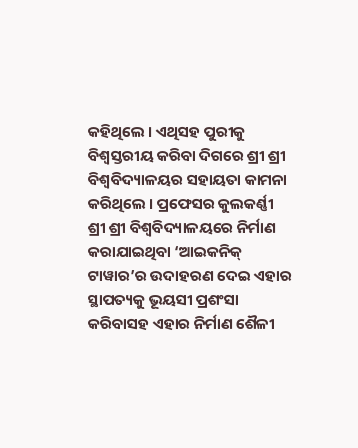କହିଥିଲେ । ଏଥିସହ ପୁରୀକୁ ବିଶ୍ୱସ୍ତରୀୟ କରିବା ଦିଗରେ ଶ୍ରୀ ଶ୍ରୀ ବିଶ୍ୱବିଦ୍ୟାଳୟର ସହାୟତା କାମନା କରିଥିଲେ । ପ୍ରଫେସର କୁଲକର୍ଣ୍ଣୀ ଶ୍ରୀ ଶ୍ରୀ ବିଶ୍ୱବିଦ୍ୟାଳୟରେ ନିର୍ମାଣ କରାଯାଇଥିବା ‘ଆଇକନିକ୍ ଟାୱାର’ର ଉଦାହରଣ ଦେଇ ଏହାର ସ୍ଥାପତ୍ୟକୁ ଭୂୟସୀ ପ୍ରଶଂସା କରିବାସହ ଏହାର ନିର୍ମାଣ ଶୈଳୀ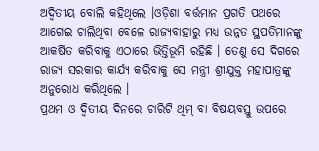ଅଦ୍ୱିତୀୟ ବୋଲି କହିଥିଲେ ।ଓଡ଼ିଶା ବର୍ତ୍ତମାନ ପ୍ରଗତି ପଥରେ ଆଗେଇ ଚାଲିଥିବା ବେଳେ ରାଜ୍ୟବାହାରୁ ମଧ୍ୟ ଉନ୍ନତ ସ୍ଥପତିମାନଙ୍କୁ ଆକର୍ଷିତ କରିବାକୁ ଏଠାରେ ଭିତ୍ତିଭୂମି ରହିଛି । ତେଣୁ ସେ ଦିଗରେ ରାଜ୍ୟ ସରକାର କାର୍ଯ୍ୟ କରିବାକୁ ସେ ମନ୍ତ୍ରୀ ଶ୍ରୀଯୁକ୍ତ ମହାପାତ୍ରଙ୍କୁ ଅନୁରୋଧ କରିଥିଲେ ।
ପ୍ରଥମ ଓ ଦ୍ୱିତୀୟ ଦିନରେ ଚାରିଟି ଥିମ୍ ବା ବିଷୟବସ୍ତୁ ଉପରେ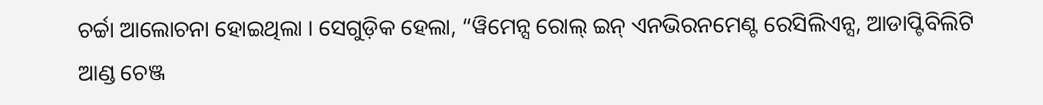ଚର୍ଚ୍ଚା ଆଲୋଚନା ହୋଇଥିଲା । ସେଗୁଡ଼ିକ ହେଲା, “ୱିମେନ୍ସ ରୋଲ୍ ଇନ୍ ଏନଭିରନମେଣ୍ଟ ରେସିଲିଏନ୍ସ, ଆଡାପ୍ଟିବିଲିଟି ଆଣ୍ଡ ଚେଞ୍ଜ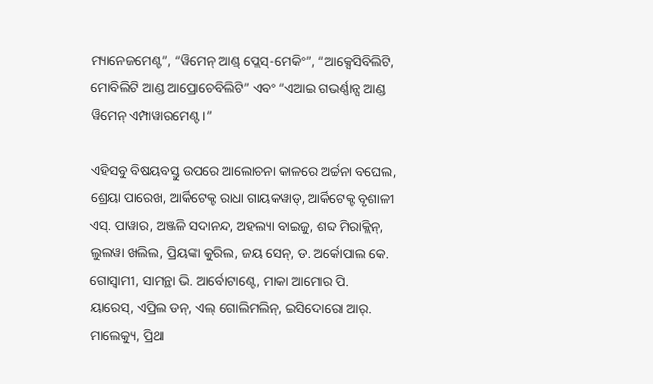ମ୍ୟାନେଜମେଣ୍ଟ”, “ୱିମେନ୍ ଆଣ୍ଡ୍ ପ୍ଲେସ୍-ମେକିଂ”, “ଆକ୍ସେସିବିଲିଟି, ମୋବିଲିଟି ଆଣ୍ଡ ଆପ୍ରୋଚେବିଲିଟି” ଏବଂ “ଏଆଇ ଗଭର୍ଣ୍ଣାନ୍ସ ଆଣ୍ଡ ୱିମେନ୍ ଏମ୍ପାୱାରମେଣ୍ଟ।”

ଏହିସବୁ ବିଷୟବସ୍ତୁ ଉପରେ ଆଲୋଚନା କାଳରେ ଅର୍ଚ୍ଚନା ବଘେଲ, ଶ୍ରେୟା ପାରେଖ, ଆର୍କିଟେକ୍ଟ ରାଧା ଗାୟକୱାଡ୍, ଆର୍କିଟେକ୍ଟ ବୃଶାଳୀ ଏସ୍. ପାୱାର, ଅଞ୍ଜଳି ସଦାନନ୍ଦ, ଅହଲ୍ୟା ବାଇଜୁ, ଶବ୍ଦ ମିରାକ୍ଲିନ୍, ଲୁଲୱା ଖଲିଲ, ପ୍ରିୟଙ୍କା କୁରିଲ, ଜୟ ସେନ୍, ଡ. ଅର୍କୋପାଲ କେ. ଗୋସ୍ୱାମୀ, ସାମନ୍ଥା ଭି. ଆର୍ବୋଟାଣ୍ଟେ, ମାକା ଆମୋର ପି. ୟାରେସ୍, ଏପ୍ରିଲ ଡନ୍, ଏଲ୍ ଗୋଲିମଲିନ୍, ଇସିଦୋରୋ ଆର୍. ମାଲେକ୍ୟୁ, ପ୍ରିଥା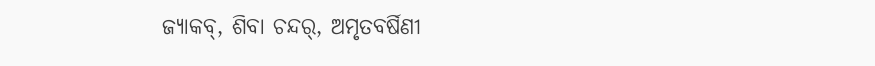ଜ୍ୟାକବ୍, ଶିବା ଚନ୍ଦର୍, ଅମୃତବର୍ଷିଣୀ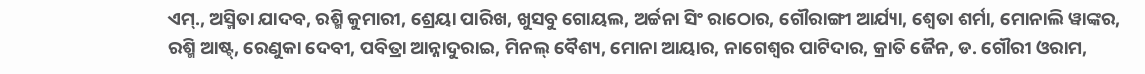ଏମ୍., ଅସ୍ମିତା ଯାଦବ, ରଶ୍ମି କୁମାରୀ, ଶ୍ରେୟା ପାରିଖ, ଖୁସବୁ ଗୋୟଲ, ଅର୍ଚ୍ଚନା ସିଂ ରାଠୋର, ଗୌରାଙ୍ଗୀ ଆର୍ଯ୍ୟା, ଶ୍ୱେତା ଶର୍ମା, ମୋନାଲି ୱାଙ୍କର, ରଶ୍ମି ଆଷ୍ଟ୍, ରେଣୁକା ଦେବୀ, ପବିତ୍ରା ଆନ୍ନାଦୁରାଇ, ମିନଲ୍ ବୈଶ୍ୟ, ମୋନା ଆୟାର, ନାଗେଶ୍ୱର ପାଟିଦାର, କ୍ରାତି ଜୈନ, ଡ. ଗୌରୀ ଓରାମ,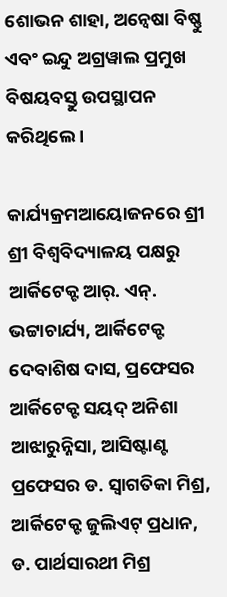ଶୋଭନ ଶାହା, ଅନ୍ୱେଷା ବିଷ୍ଣୁ ଏବଂ ଇନ୍ଦୁ ଅଗ୍ରୱାଲ ପ୍ରମୁଖ ବିଷୟବସ୍ତୁ ଉପସ୍ଥାପନ କରିଥିଲେ ।

କାର୍ଯ୍ୟକ୍ରମଆୟୋଜନରେ ଶ୍ରୀ ଶ୍ରୀ ବିଶ୍ୱବିଦ୍ୟାଳୟ ପକ୍ଷରୁ ଆର୍କିଟେକ୍ଟ ଆର୍. ଏନ୍. ଭଟ୍ଟାଚାର୍ଯ୍ୟ, ଆର୍କିଟେକ୍ଟ ଦେବାଶିଷ ଦାସ, ପ୍ରଫେସର ଆର୍କିଟେକ୍ଟ ସୟଦ୍ ଅନିଶା ଆଝାରୁନ୍ନିସା, ଆସିଷ୍ଟାଣ୍ଟ ପ୍ରଫେସର ଡ. ସ୍ୱାଗତିକା ମିଶ୍ର, ଆର୍କିଟେକ୍ଟ ଜୁଲିଏଟ୍ ପ୍ରଧାନ, ଡ. ପାର୍ଥସାରଥୀ ମିଶ୍ର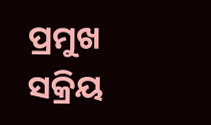ପ୍ରମୁଖ ସକ୍ରିୟ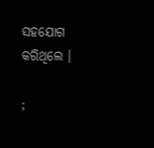ସହଯୋଗ କରିଥିଲେ ।

;